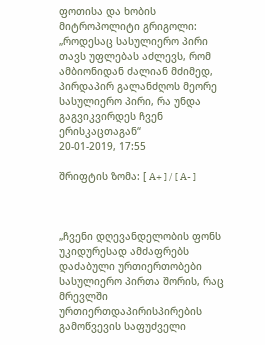ფოთისა და ხობის მიტროპოლიტი გრიგოლი: „როდესაც სასულიერო პირი თავს უფლებას აძლევს, რომ ამბიონიდან ძალიან მძიმედ, პირდაპირ გალანძღოს მეორე სასულიერო პირი, რა უნდა გაგვიკვირდეს ჩვენ ერისკაცთაგან“
20-01-2019, 17:55

შრიფტის ზომა: [ A+ ] / [ A- ]



„ჩვენი დღევანდელობის ფონს უკიდურესად ამძაფრებს დაძაბული ურთიერთობები სასულიერო პირთა შორის, რაც მრევლში ურთიერთდაპირისპირების გამოწვევის საფუძველი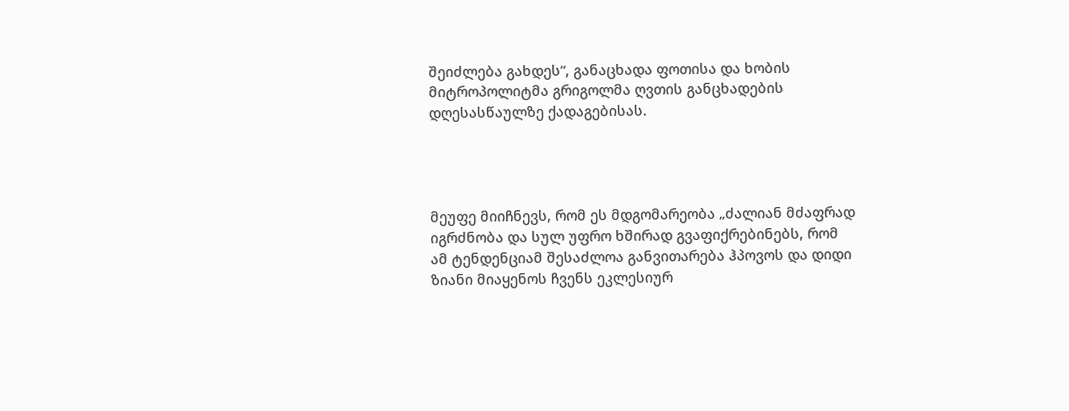შეიძლება გახდეს“, განაცხადა ფოთისა და ხობის მიტროპოლიტმა გრიგოლმა ღვთის განცხადების დღესასწაულზე ქადაგებისას.




მეუფე მიიჩნევს, რომ ეს მდგომარეობა „ძალიან მძაფრად იგრძნობა და სულ უფრო ხშირად გვაფიქრებინებს, რომ ამ ტენდენციამ შესაძლოა განვითარება ჰპოვოს და დიდი ზიანი მიაყენოს ჩვენს ეკლესიურ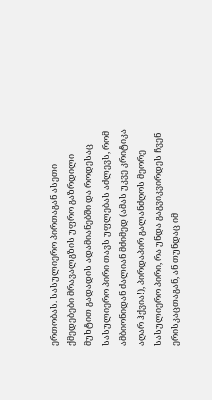ერთობას. სასულიერო პირთაგან ასეთი ქმედებები მრავალგზის უფრო გაზრდილი მუხტით გადადის ადამიანებში და როდესაც სასულიერო პირი თავს უფლებას აძლევს, რომ ამბიონიდან ძალიან მძიმედ (ამას უკვე კრიტიკა აღარ ჰქვია!), პირდაპირ გალანძღოს მეორე სასულიერო პირი, რა უნდა გაგვიკვირდეს ჩვენ ერისკაცთაგან, ან თუნდაც იმ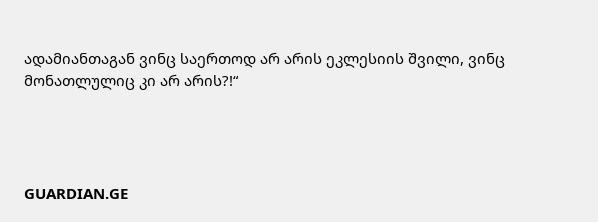ადამიანთაგან ვინც საერთოდ არ არის ეკლესიის შვილი, ვინც მონათლულიც კი არ არის?!“




GUARDIAN.GE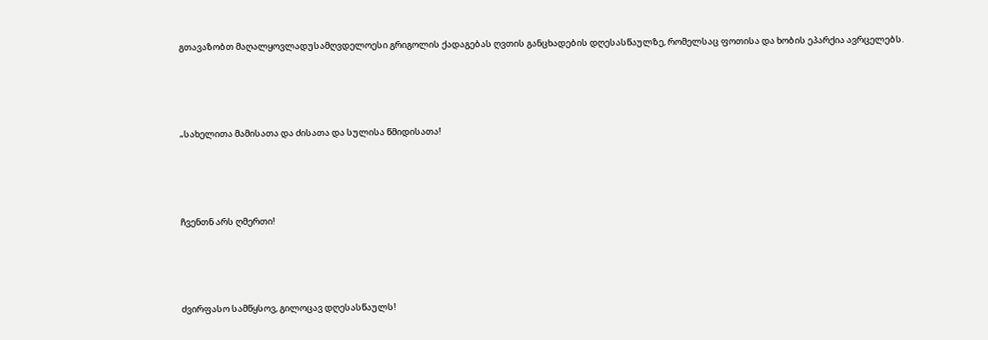გთავაზობთ მაღალყოვლადუსამღვდელოესი გრიგოლის ქადაგებას ღვთის განცხადების დღესასწაულზე, რომელსაც ფოთისა და ხობის ეპარქია ავრცელებს.




„სახელითა მამისათა და ძისათა და სულისა წმიდისათა!




ჩვენთნ არს ღმერთი!




ძვირფასო სამწყსოვ, გილოცავ დღესასწაულს!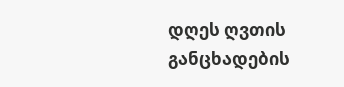დღეს ღვთის განცხადების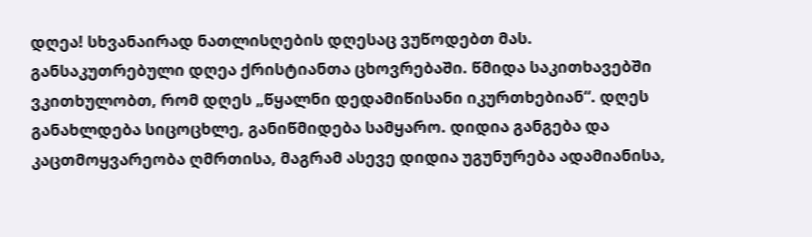დღეა! სხვანაირად ნათლისღების დღესაც ვუწოდებთ მას. განსაკუთრებული დღეა ქრისტიანთა ცხოვრებაში. წმიდა საკითხავებში ვკითხულობთ, რომ დღეს „წყალნი დედამიწისანი იკურთხებიან“. დღეს განახლდება სიცოცხლე, განიწმიდება სამყარო. დიდია განგება და კაცთმოყვარეობა ღმრთისა, მაგრამ ასევე დიდია უგუნურება ადამიანისა,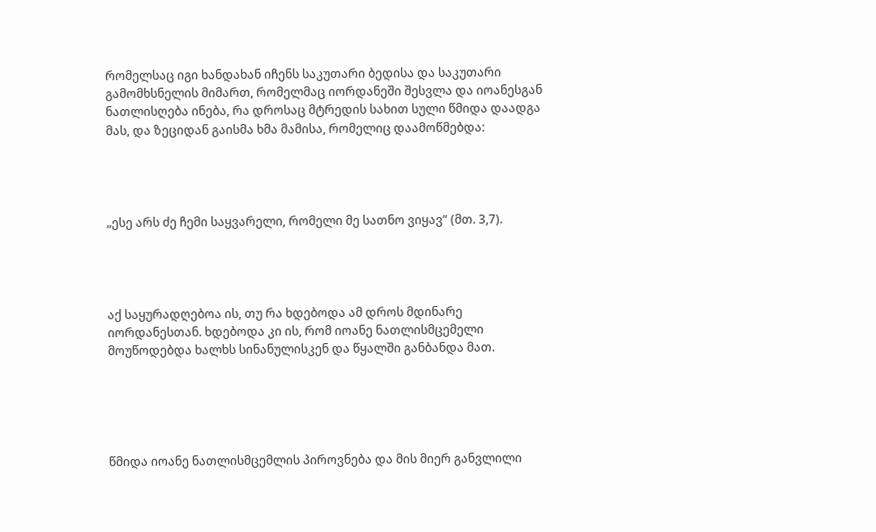რომელსაც იგი ხანდახან იჩენს საკუთარი ბედისა და საკუთარი გამომხსნელის მიმართ, რომელმაც იორდანეში შესვლა და იოანესგან ნათლისღება ინება, რა დროსაც მტრედის სახით სული წმიდა დაადგა მას, და ზეციდან გაისმა ხმა მამისა, რომელიც დაამოწმებდა:




„ესე არს ძე ჩემი საყვარელი, რომელი მე სათნო ვიყავ“ (მთ. 3,7).




აქ საყურადღებოა ის, თუ რა ხდებოდა ამ დროს მდინარე იორდანესთან. ხდებოდა კი ის, რომ იოანე ნათლისმცემელი მოუწოდებდა ხალხს სინანულისკენ და წყალში განბანდა მათ.





წმიდა იოანე ნათლისმცემლის პიროვნება და მის მიერ განვლილი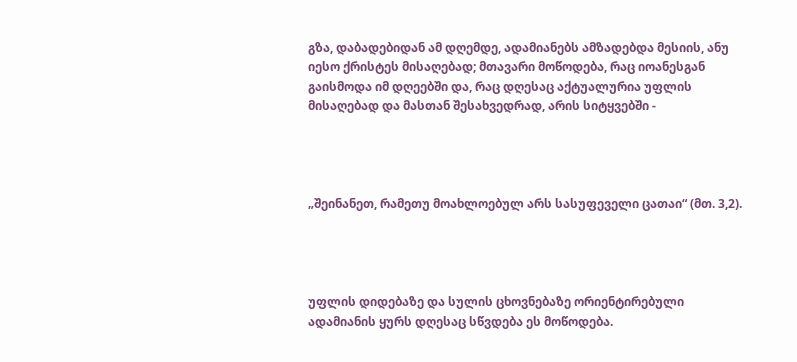გზა, დაბადებიდან ამ დღემდე, ადამიანებს ამზადებდა მესიის, ანუ იესო ქრისტეს მისაღებად; მთავარი მოწოდება, რაც იოანესგან გაისმოდა იმ დღეებში და, რაც დღესაც აქტუალურია უფლის მისაღებად და მასთან შესახვედრად, არის სიტყვებში -




„შეინანეთ, რამეთუ მოახლოებულ არს სასუფეველი ცათაი“ (მთ. 3,2).




უფლის დიდებაზე და სულის ცხოვნებაზე ორიენტირებული ადამიანის ყურს დღესაც სწვდება ეს მოწოდება.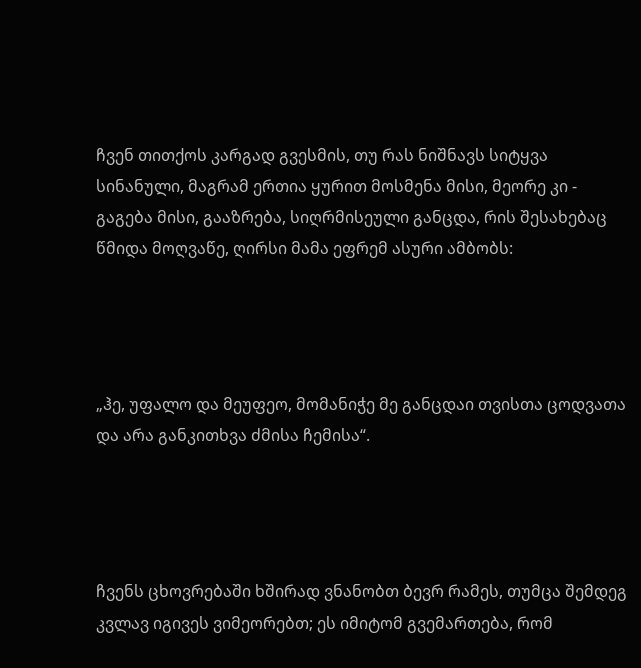ჩვენ თითქოს კარგად გვესმის, თუ რას ნიშნავს სიტყვა სინანული, მაგრამ ერთია ყურით მოსმენა მისი, მეორე კი - გაგება მისი, გააზრება, სიღრმისეული განცდა, რის შესახებაც წმიდა მოღვაწე, ღირსი მამა ეფრემ ასური ამბობს:




„ჰე, უფალო და მეუფეო, მომანიჭე მე განცდაი თვისთა ცოდვათა და არა განკითხვა ძმისა ჩემისა“.




ჩვენს ცხოვრებაში ხშირად ვნანობთ ბევრ რამეს, თუმცა შემდეგ კვლავ იგივეს ვიმეორებთ; ეს იმიტომ გვემართება, რომ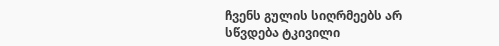ჩვენს გულის სიღრმეებს არ სწვდება ტკივილი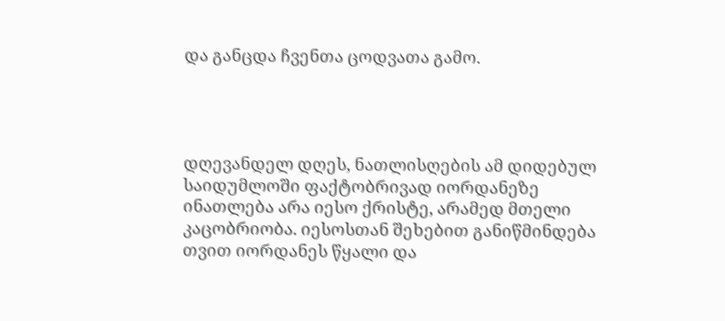და განცდა ჩვენთა ცოდვათა გამო.




დღევანდელ დღეს, ნათლისღების ამ დიდებულ საიდუმლოში ფაქტობრივად იორდანეზე ინათლება არა იესო ქრისტე, არამედ მთელი კაცობრიობა. იესოსთან შეხებით განიწმინდება თვით იორდანეს წყალი და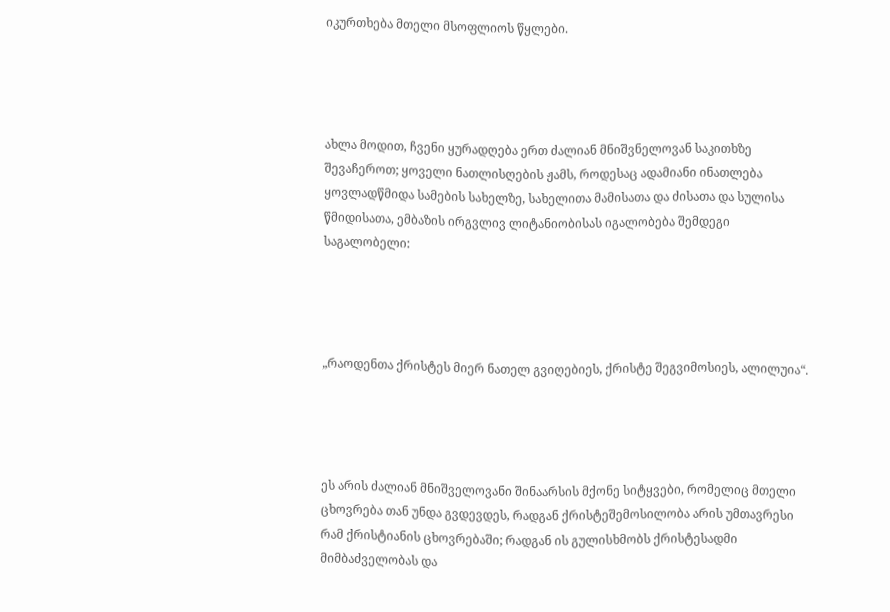იკურთხება მთელი მსოფლიოს წყლები.




ახლა მოდით, ჩვენი ყურადღება ერთ ძალიან მნიშვნელოვან საკითხზე შევაჩეროთ; ყოველი ნათლისღების ჟამს, როდესაც ადამიანი ინათლება ყოვლადწმიდა სამების სახელზე, სახელითა მამისათა და ძისათა და სულისა წმიდისათა, ემბაზის ირგვლივ ლიტანიობისას იგალობება შემდეგი საგალობელი:




„რაოდენთა ქრისტეს მიერ ნათელ გვიღებიეს, ქრისტე შეგვიმოსიეს, ალილუია“.




ეს არის ძალიან მნიშველოვანი შინაარსის მქონე სიტყვები, რომელიც მთელი ცხოვრება თან უნდა გვდევდეს, რადგან ქრისტეშემოსილობა არის უმთავრესი რამ ქრისტიანის ცხოვრებაში; რადგან ის გულისხმობს ქრისტესადმი მიმბაძველობას და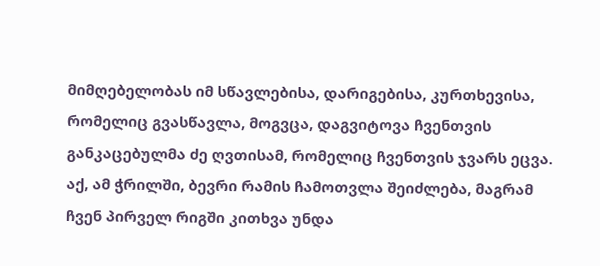მიმღებელობას იმ სწავლებისა, დარიგებისა, კურთხევისა, რომელიც გვასწავლა, მოგვცა, დაგვიტოვა ჩვენთვის განკაცებულმა ძე ღვთისამ, რომელიც ჩვენთვის ჯვარს ეცვა. აქ, ამ ჭრილში, ბევრი რამის ჩამოთვლა შეიძლება, მაგრამ ჩვენ პირველ რიგში კითხვა უნდა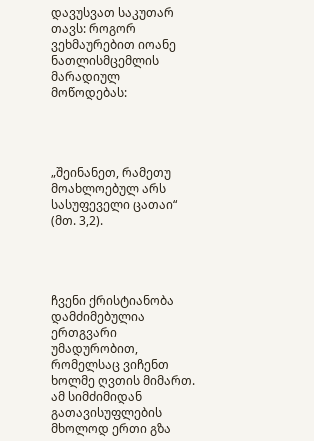დავუსვათ საკუთარ თავს: როგორ ვეხმაურებით იოანე ნათლისმცემლის მარადიულ მოწოდებას:




„შეინანეთ, რამეთუ მოახლოებულ არს სასუფეველი ცათაი“ (მთ. 3,2).




ჩვენი ქრისტიანობა დამძიმებულია ერთგვარი უმადურობით, რომელსაც ვიჩენთ ხოლმე ღვთის მიმართ. ამ სიმძიმიდან გათავისუფლების მხოლოდ ერთი გზა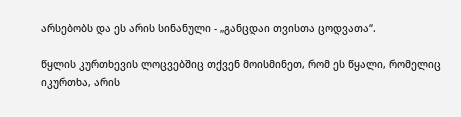არსებობს და ეს არის სინანული - „განცდაი თვისთა ცოდვათა“.

წყლის კურთხევის ლოცვებშიც თქვენ მოისმინეთ, რომ ეს წყალი, რომელიც იკურთხა, არის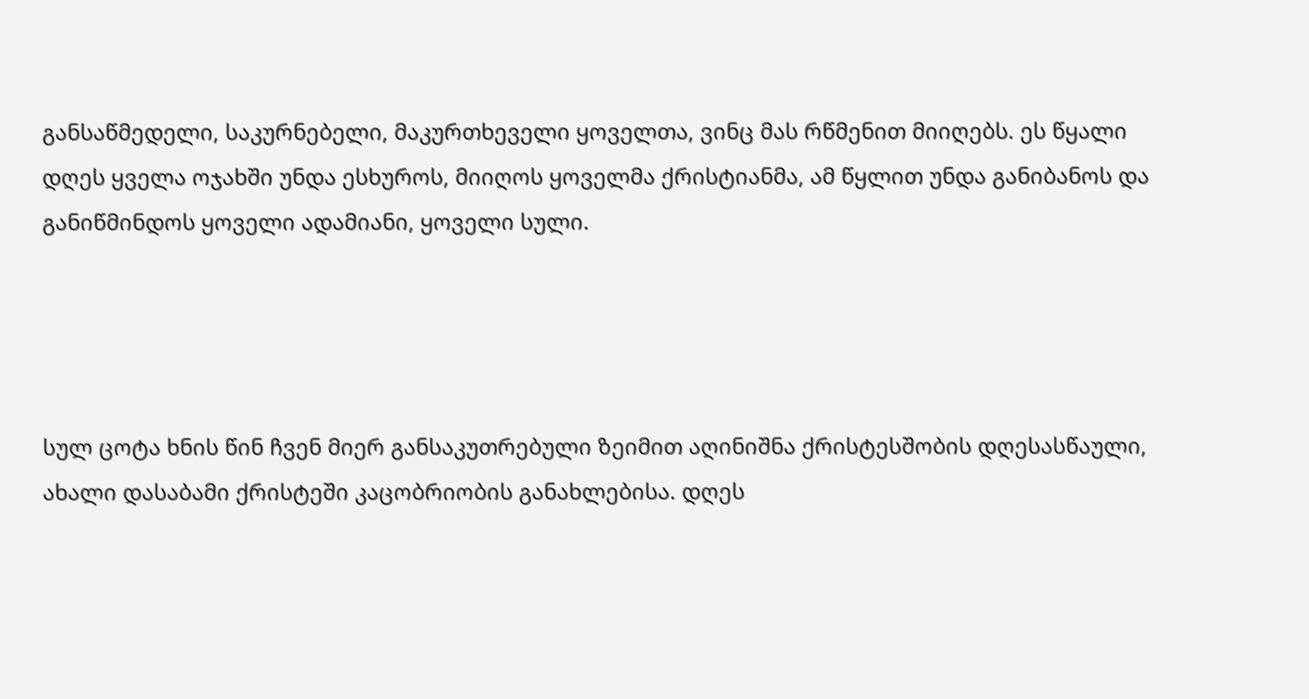განსაწმედელი, საკურნებელი, მაკურთხეველი ყოველთა, ვინც მას რწმენით მიიღებს. ეს წყალი დღეს ყველა ოჯახში უნდა ესხუროს, მიიღოს ყოველმა ქრისტიანმა, ამ წყლით უნდა განიბანოს და განიწმინდოს ყოველი ადამიანი, ყოველი სული.




სულ ცოტა ხნის წინ ჩვენ მიერ განსაკუთრებული ზეიმით აღინიშნა ქრისტესშობის დღესასწაული, ახალი დასაბამი ქრისტეში კაცობრიობის განახლებისა. დღეს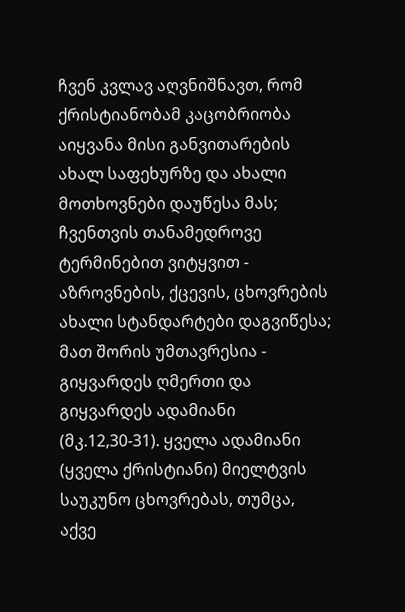ჩვენ კვლავ აღვნიშნავთ, რომ ქრისტიანობამ კაცობრიობა აიყვანა მისი განვითარების ახალ საფეხურზე და ახალი მოთხოვნები დაუწესა მას; ჩვენთვის თანამედროვე ტერმინებით ვიტყვით - აზროვნების, ქცევის, ცხოვრების ახალი სტანდარტები დაგვიწესა; მათ შორის უმთავრესია - გიყვარდეს ღმერთი და გიყვარდეს ადამიანი (მკ.12,30-31). ყველა ადამიანი (ყველა ქრისტიანი) მიელტვის საუკუნო ცხოვრებას, თუმცა, აქვე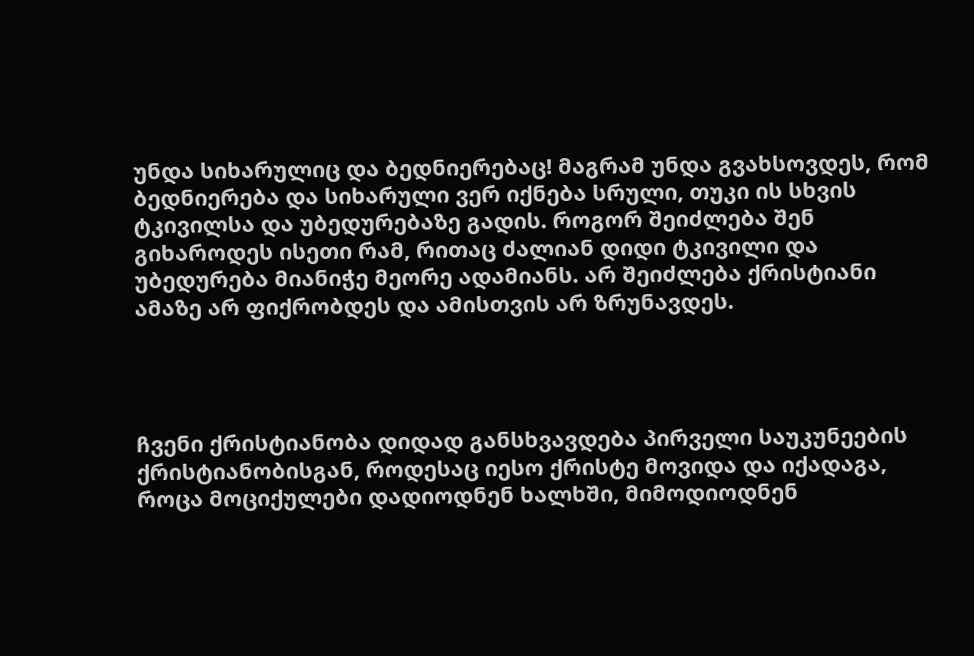უნდა სიხარულიც და ბედნიერებაც! მაგრამ უნდა გვახსოვდეს, რომ ბედნიერება და სიხარული ვერ იქნება სრული, თუკი ის სხვის ტკივილსა და უბედურებაზე გადის. როგორ შეიძლება შენ გიხაროდეს ისეთი რამ, რითაც ძალიან დიდი ტკივილი და უბედურება მიანიჭე მეორე ადამიანს. არ შეიძლება ქრისტიანი ამაზე არ ფიქრობდეს და ამისთვის არ ზრუნავდეს.




ჩვენი ქრისტიანობა დიდად განსხვავდება პირველი საუკუნეების ქრისტიანობისგან, როდესაც იესო ქრისტე მოვიდა და იქადაგა, როცა მოციქულები დადიოდნენ ხალხში, მიმოდიოდნენ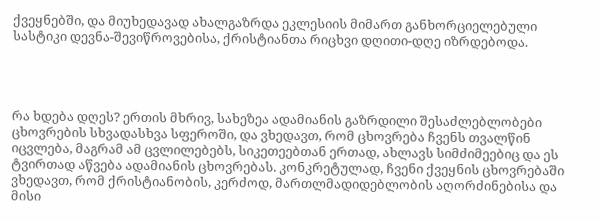ქვეყნებში, და მიუხედავად ახალგაზრდა ეკლესიის მიმართ განხორციელებული სასტიკი დევნა-შევიწროვებისა, ქრისტიანთა რიცხვი დღითი-დღე იზრდებოდა.




რა ხდება დღეს? ერთის მხრივ, სახეზეა ადამიანის გაზრდილი შესაძლებლობები ცხოვრების სხვადასხვა სფეროში, და ვხედავთ, რომ ცხოვრება ჩვენს თვალწინ იცვლება, მაგრამ ამ ცვლილებებს, სიკეთეებთან ერთად, ახლავს სიმძიმეებიც და ეს ტვირთად აწვება ადამიანის ცხოვრებას. კონკრეტულად, ჩვენი ქვეყნის ცხოვრებაში ვხედავთ, რომ ქრისტიანობის, კერძოდ, მართლმადიდებლობის აღორძინებისა და მისი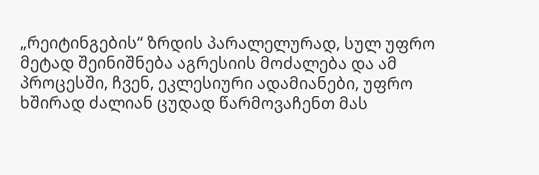„რეიტინგების“ ზრდის პარალელურად, სულ უფრო მეტად შეინიშნება აგრესიის მოძალება და ამ პროცესში, ჩვენ, ეკლესიური ადამიანები, უფრო ხშირად ძალიან ცუდად წარმოვაჩენთ მას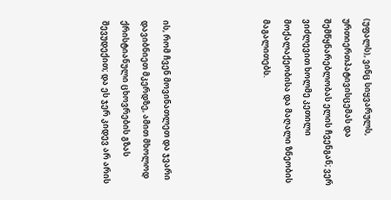(უფალს), ვინც სიყვარულს, ურთიერთპატივისცემას და შემწყნარებლობას ელის ჩვენგან; ვერ ვიძლევით ხოლმე კეთილი მოქალაქეობისა და მაღალი ზნეობის მაგალითებს.




ის, რომ ჩვენ მოვინათლეთ და ჯვარი დავიბნიეთ მკერდზე, ამით მხოლოდ ქრისტიანული ცხოვრების გზას შევუდექით; და ეს ჯერ კიდევ არ არის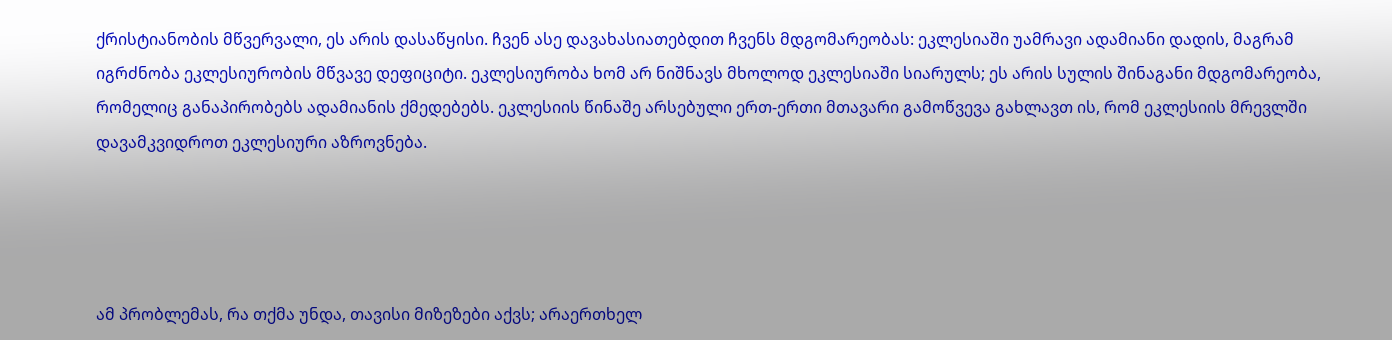ქრისტიანობის მწვერვალი, ეს არის დასაწყისი. ჩვენ ასე დავახასიათებდით ჩვენს მდგომარეობას: ეკლესიაში უამრავი ადამიანი დადის, მაგრამ იგრძნობა ეკლესიურობის მწვავე დეფიციტი. ეკლესიურობა ხომ არ ნიშნავს მხოლოდ ეკლესიაში სიარულს; ეს არის სულის შინაგანი მდგომარეობა, რომელიც განაპირობებს ადამიანის ქმედებებს. ეკლესიის წინაშე არსებული ერთ-ერთი მთავარი გამოწვევა გახლავთ ის, რომ ეკლესიის მრევლში დავამკვიდროთ ეკლესიური აზროვნება.




ამ პრობლემას, რა თქმა უნდა, თავისი მიზეზები აქვს; არაერთხელ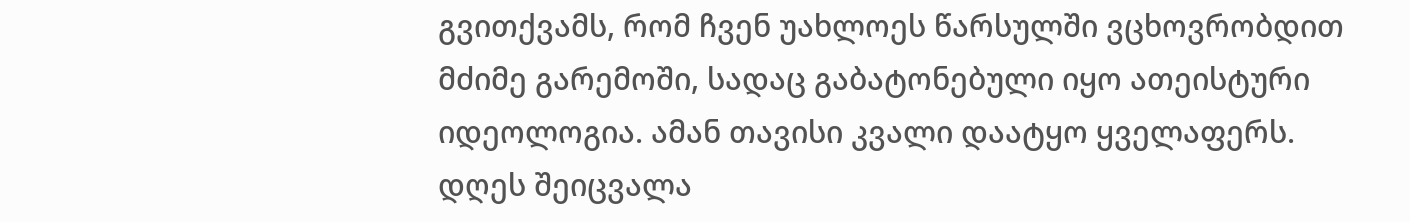გვითქვამს, რომ ჩვენ უახლოეს წარსულში ვცხოვრობდით მძიმე გარემოში, სადაც გაბატონებული იყო ათეისტური იდეოლოგია. ამან თავისი კვალი დაატყო ყველაფერს. დღეს შეიცვალა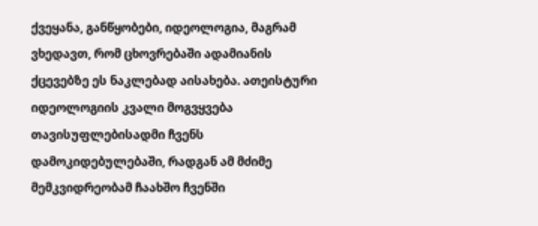ქვეყანა, განწყობები, იდეოლოგია, მაგრამ ვხედავთ, რომ ცხოვრებაში ადამიანის ქცევებზე ეს ნაკლებად აისახება. ათეისტური იდეოლოგიის კვალი მოგვყვება თავისუფლებისადმი ჩვენს დამოკიდებულებაში, რადგან ამ მძიმე მემკვიდრეობამ ჩაახშო ჩვენში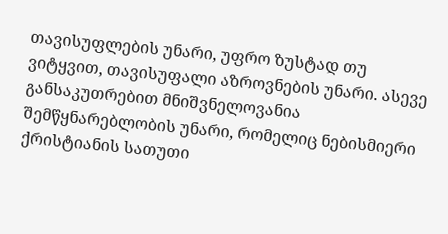თავისუფლების უნარი, უფრო ზუსტად თუ ვიტყვით, თავისუფალი აზროვნების უნარი. ასევე განსაკუთრებით მნიშვნელოვანია შემწყნარებლობის უნარი, რომელიც ნებისმიერი ქრისტიანის სათუთი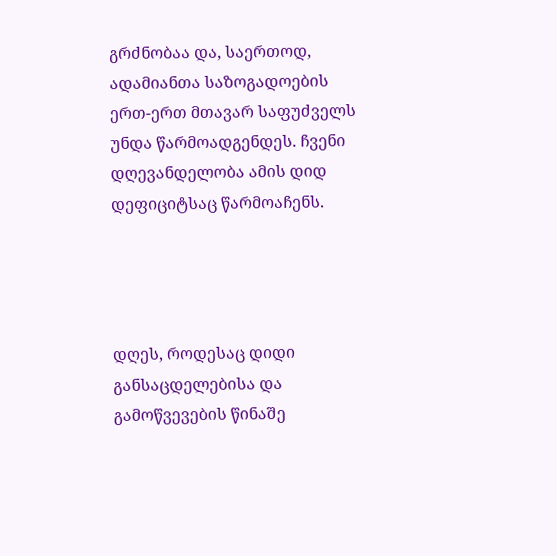გრძნობაა და, საერთოდ, ადამიანთა საზოგადოების ერთ-ერთ მთავარ საფუძველს უნდა წარმოადგენდეს. ჩვენი დღევანდელობა ამის დიდ დეფიციტსაც წარმოაჩენს.




დღეს, როდესაც დიდი განსაცდელებისა და გამოწვევების წინაშე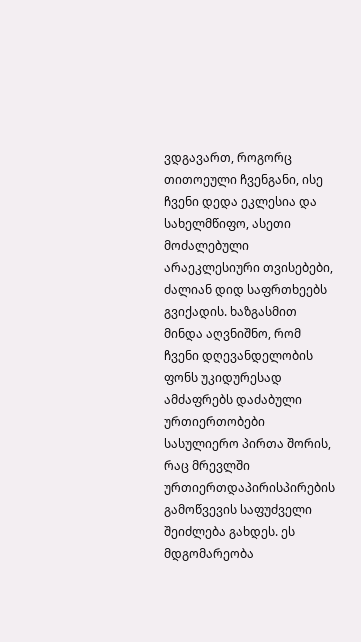ვდგავართ, როგორც თითოეული ჩვენგანი, ისე ჩვენი დედა ეკლესია და სახელმწიფო, ასეთი მოძალებული არაეკლესიური თვისებები, ძალიან დიდ საფრთხეებს გვიქადის. ხაზგასმით მინდა აღვნიშნო, რომ ჩვენი დღევანდელობის ფონს უკიდურესად ამძაფრებს დაძაბული ურთიერთობები სასულიერო პირთა შორის, რაც მრევლში ურთიერთდაპირისპირების გამოწვევის საფუძველი შეიძლება გახდეს. ეს მდგომარეობა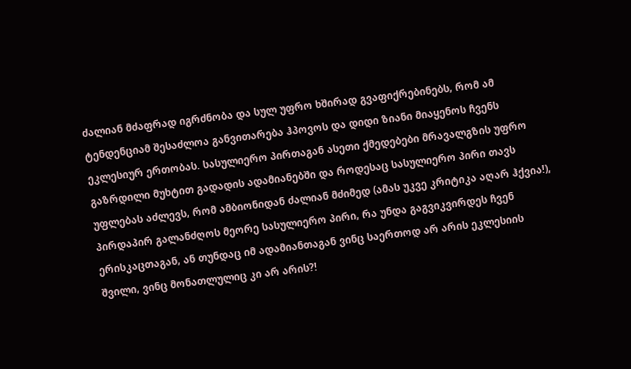ძალიან მძაფრად იგრძნობა და სულ უფრო ხშირად გვაფიქრებინებს, რომ ამ ტენდენციამ შესაძლოა განვითარება ჰპოვოს და დიდი ზიანი მიაყენოს ჩვენს ეკლესიურ ერთობას. სასულიერო პირთაგან ასეთი ქმედებები მრავალგზის უფრო გაზრდილი მუხტით გადადის ადამიანებში და როდესაც სასულიერო პირი თავს უფლებას აძლევს, რომ ამბიონიდან ძალიან მძიმედ (ამას უკვე კრიტიკა აღარ ჰქვია!), პირდაპირ გალანძღოს მეორე სასულიერო პირი, რა უნდა გაგვიკვირდეს ჩვენ ერისკაცთაგან, ან თუნდაც იმ ადამიანთაგან ვინც საერთოდ არ არის ეკლესიის შვილი, ვინც მონათლულიც კი არ არის?!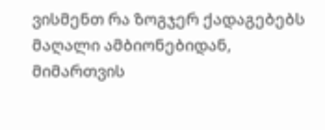ვისმენთ რა ზოგჯერ ქადაგებებს მაღალი ამბიონებიდან, მიმართვის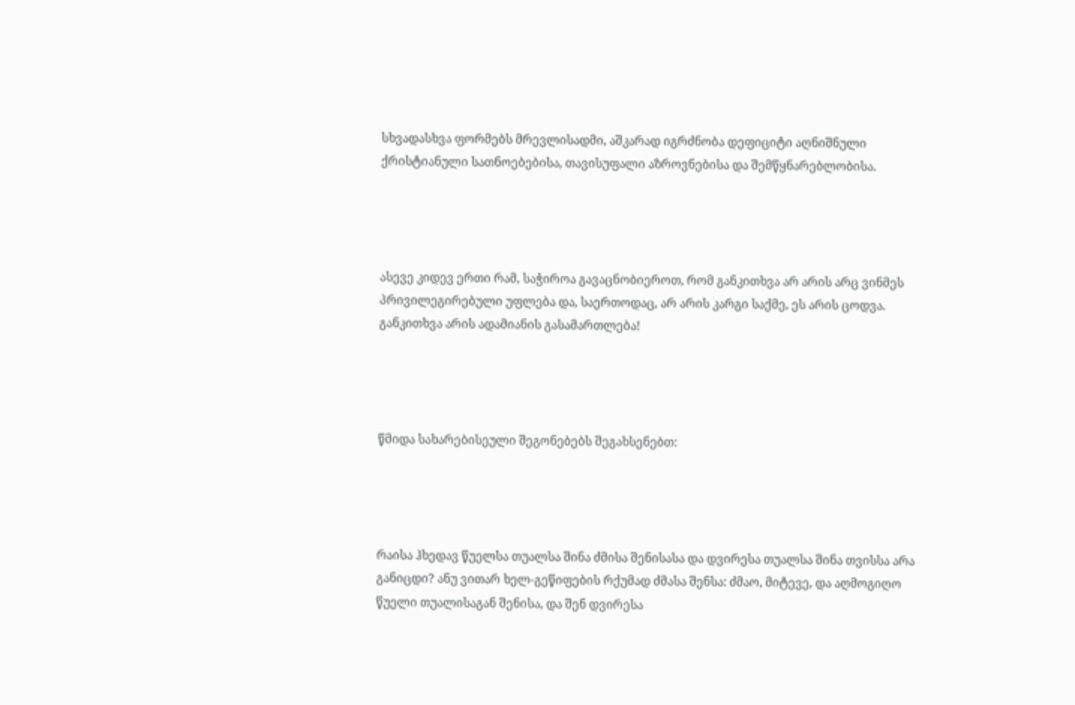სხვადასხვა ფორმებს მრევლისადმი, აშკარად იგრძნობა დეფიციტი აღნიშნული ქრისტიანული სათნოებებისა, თავისუფალი აზროვნებისა და შემწყნარებლობისა.




ასევე კიდევ ერთი რამ, საჭიროა გავაცნობიეროთ, რომ განკითხვა არ არის არც ვინმეს პრივილეგირებული უფლება და, საერთოდაც, არ არის კარგი საქმე, ეს არის ცოდვა. განკითხვა არის ადამიანის გასამართლება!




წმიდა სახარებისეული შეგონებებს შეგახსენებთ:




რაისა ჰხედავ წუელსა თუალსა შინა ძმისა შენისასა და დვირესა თუალსა შინა თვისსა არა განიცდი? ანუ ვითარ ხელ-გეწიფების რქუმად ძმასა შენსა: ძმაო, მიტევე, და აღმოგიღო წუელი თუალისაგან შენისა, და შენ დვირესა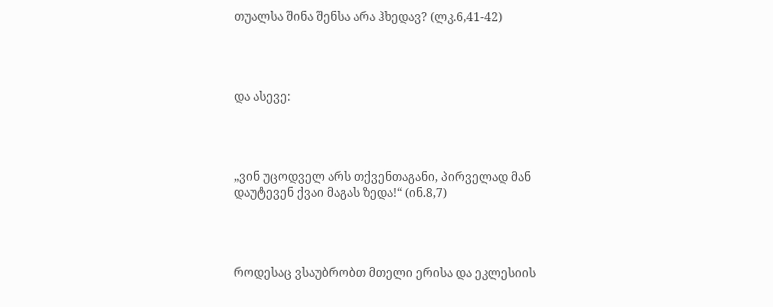თუალსა შინა შენსა არა ჰხედავ? (ლკ.6,41-42)




და ასევე:




„ვინ უცოდველ არს თქვენთაგანი, პირველად მან დაუტევენ ქვაი მაგას ზედა!“ (ინ.8,7)




როდესაც ვსაუბრობთ მთელი ერისა და ეკლესიის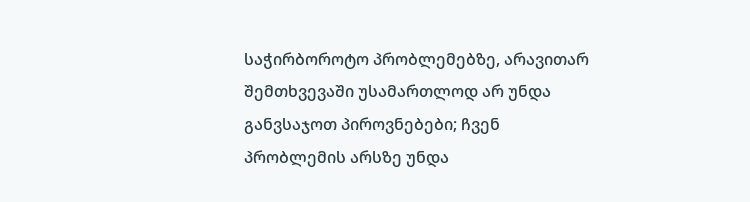საჭირბოროტო პრობლემებზე, არავითარ შემთხვევაში უსამართლოდ არ უნდა განვსაჯოთ პიროვნებები; ჩვენ პრობლემის არსზე უნდა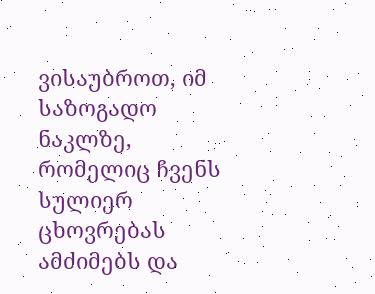ვისაუბროთ, იმ საზოგადო ნაკლზე, რომელიც ჩვენს სულიერ ცხოვრებას ამძიმებს და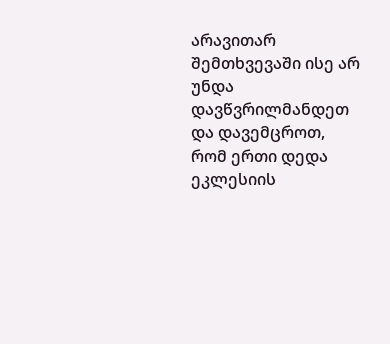არავითარ შემთხვევაში ისე არ უნდა დავწვრილმანდეთ და დავემცროთ, რომ ერთი დედა ეკლესიის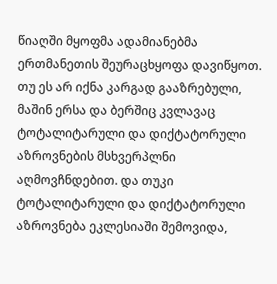წიაღში მყოფმა ადამიანებმა ერთმანეთის შეურაცხყოფა დავიწყოთ. თუ ეს არ იქნა კარგად გააზრებული, მაშინ ერსა და ბერშიც კვლავაც ტოტალიტარული და დიქტატორული აზროვნების მსხვერპლნი აღმოვჩნდებით. და თუკი ტოტალიტარული და დიქტატორული აზროვნება ეკლესიაში შემოვიდა,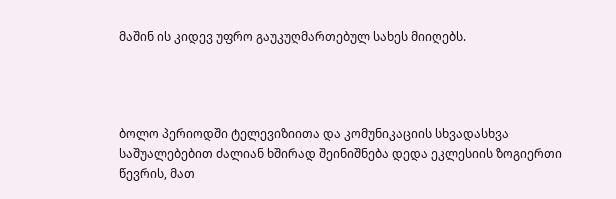მაშინ ის კიდევ უფრო გაუკუღმართებულ სახეს მიიღებს.




ბოლო პერიოდში ტელევიზიითა და კომუნიკაციის სხვადასხვა საშუალებებით ძალიან ხშირად შეინიშნება დედა ეკლესიის ზოგიერთი წევრის, მათ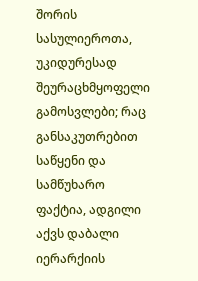შორის სასულიეროთა, უკიდურესად შეურაცხმყოფელი გამოსვლები; რაც განსაკუთრებით საწყენი და სამწუხარო ფაქტია, ადგილი აქვს დაბალი იერარქიის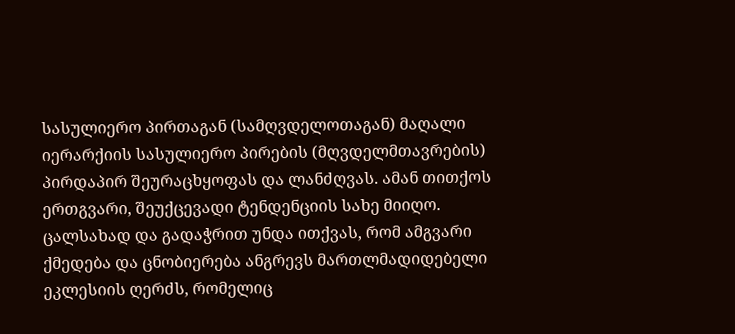სასულიერო პირთაგან (სამღვდელოთაგან) მაღალი იერარქიის სასულიერო პირების (მღვდელმთავრების) პირდაპირ შეურაცხყოფას და ლანძღვას. ამან თითქოს ერთგვარი, შეუქცევადი ტენდენციის სახე მიიღო. ცალსახად და გადაჭრით უნდა ითქვას, რომ ამგვარი ქმედება და ცნობიერება ანგრევს მართლმადიდებელი ეკლესიის ღერძს, რომელიც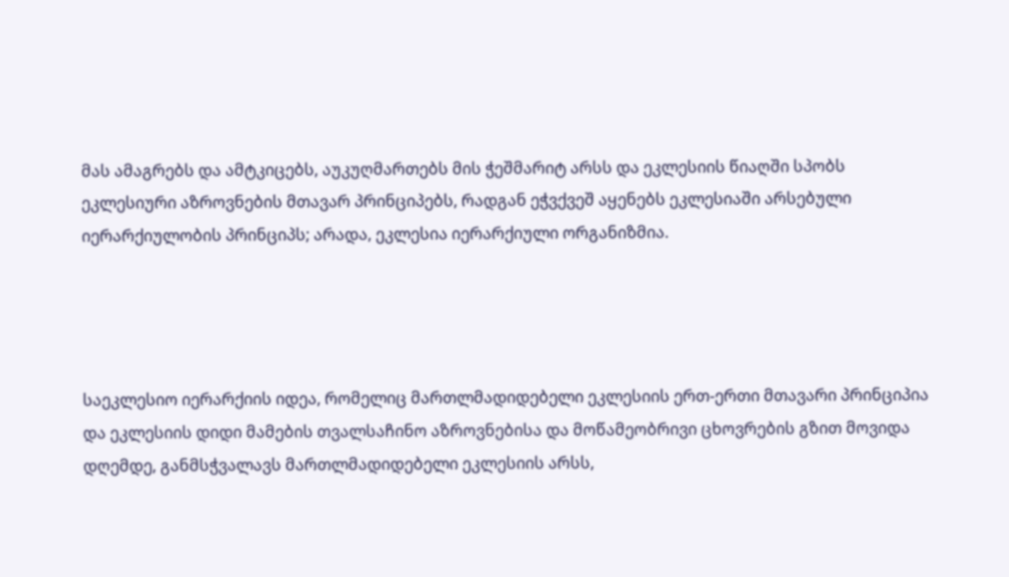მას ამაგრებს და ამტკიცებს, აუკუღმართებს მის ჭეშმარიტ არსს და ეკლესიის წიაღში სპობს ეკლესიური აზროვნების მთავარ პრინციპებს, რადგან ეჭვქვეშ აყენებს ეკლესიაში არსებული იერარქიულობის პრინციპს; არადა, ეკლესია იერარქიული ორგანიზმია.




საეკლესიო იერარქიის იდეა, რომელიც მართლმადიდებელი ეკლესიის ერთ-ერთი მთავარი პრინციპია და ეკლესიის დიდი მამების თვალსაჩინო აზროვნებისა და მოწამეობრივი ცხოვრების გზით მოვიდა დღემდე, განმსჭვალავს მართლმადიდებელი ეკლესიის არსს,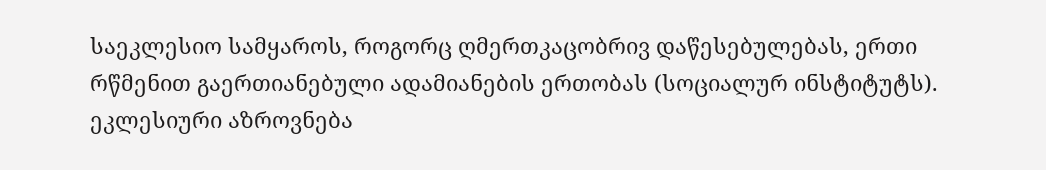საეკლესიო სამყაროს, როგორც ღმერთკაცობრივ დაწესებულებას, ერთი რწმენით გაერთიანებული ადამიანების ერთობას (სოციალურ ინსტიტუტს). ეკლესიური აზროვნება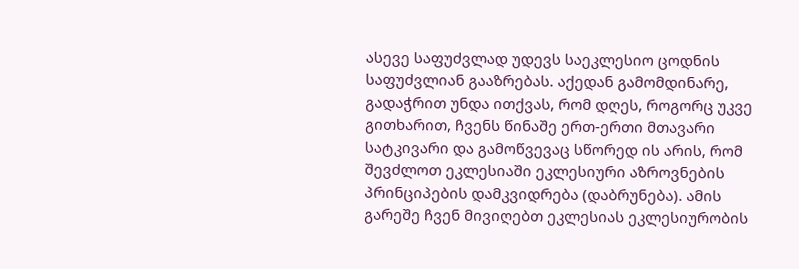ასევე საფუძვლად უდევს საეკლესიო ცოდნის საფუძვლიან გააზრებას. აქედან გამომდინარე, გადაჭრით უნდა ითქვას, რომ დღეს, როგორც უკვე გითხარით, ჩვენს წინაშე ერთ-ერთი მთავარი სატკივარი და გამოწვევაც სწორედ ის არის, რომ შევძლოთ ეკლესიაში ეკლესიური აზროვნების პრინციპების დამკვიდრება (დაბრუნება). ამის გარეშე ჩვენ მივიღებთ ეკლესიას ეკლესიურობის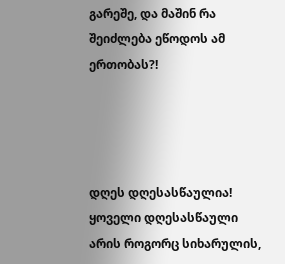გარეშე, და მაშინ რა შეიძლება ეწოდოს ამ ერთობას?!




დღეს დღესასწაულია! ყოველი დღესასწაული არის როგორც სიხარულის,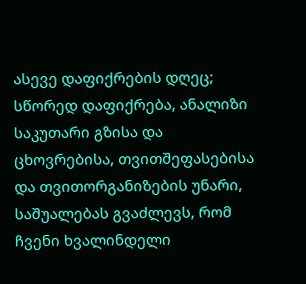ასევე დაფიქრების დღეც; სწორედ დაფიქრება, ანალიზი საკუთარი გზისა და ცხოვრებისა, თვითშეფასებისა და თვითორგანიზების უნარი, საშუალებას გვაძლევს, რომ ჩვენი ხვალინდელი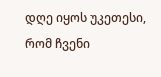დღე იყოს უკეთესი, რომ ჩვენი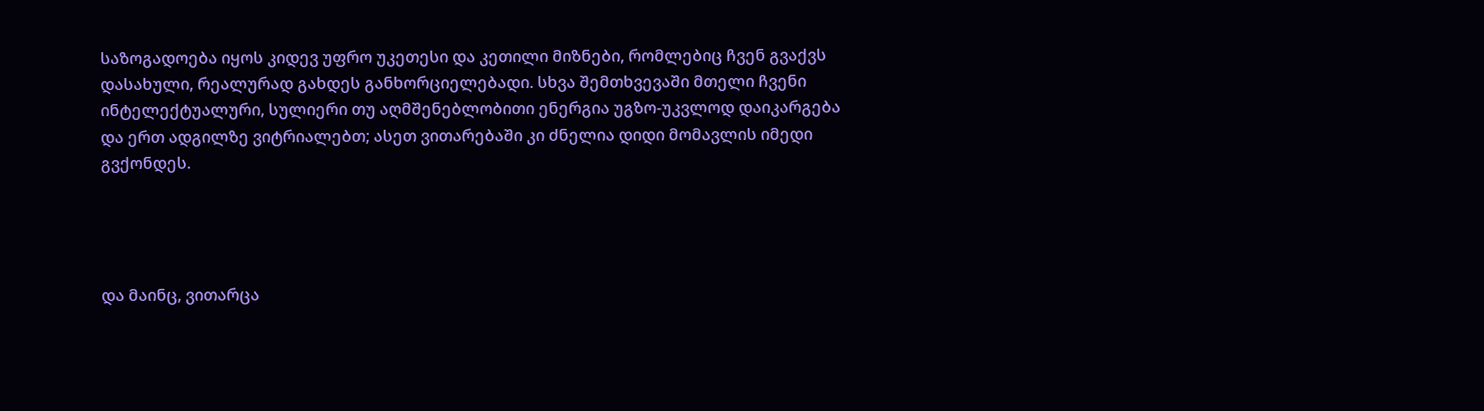საზოგადოება იყოს კიდევ უფრო უკეთესი და კეთილი მიზნები, რომლებიც ჩვენ გვაქვს დასახული, რეალურად გახდეს განხორციელებადი. სხვა შემთხვევაში მთელი ჩვენი ინტელექტუალური, სულიერი თუ აღმშენებლობითი ენერგია უგზო-უკვლოდ დაიკარგება და ერთ ადგილზე ვიტრიალებთ; ასეთ ვითარებაში კი ძნელია დიდი მომავლის იმედი გვქონდეს.




და მაინც, ვითარცა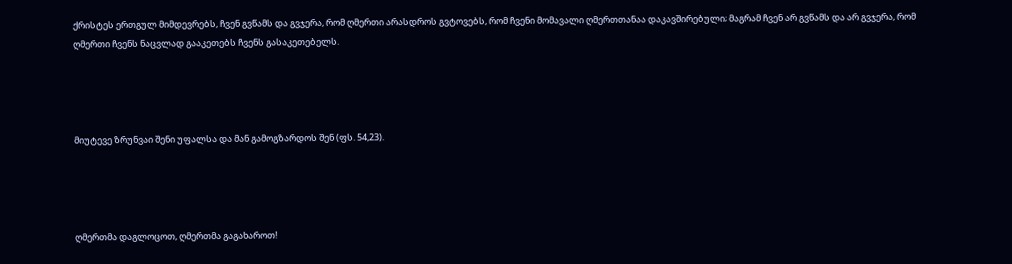ქრისტეს ერთგულ მიმდევრებს, ჩვენ გვწამს და გვჯერა, რომ ღმერთი არასდროს გვტოვებს, რომ ჩვენი მომავალი ღმერთთანაა დაკავშირებული; მაგრამ ჩვენ არ გვწამს და არ გვჯერა, რომ ღმერთი ჩვენს ნაცვლად გააკეთებს ჩვენს გასაკეთებელს.




მიუტევე ზრუნვაი შენი უფალსა და მან გამოგზარდოს შენ (ფს. 54,23).




ღმერთმა დაგლოცოთ, ღმერთმა გაგახაროთ!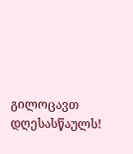გილოცავთ დღესასწაულს!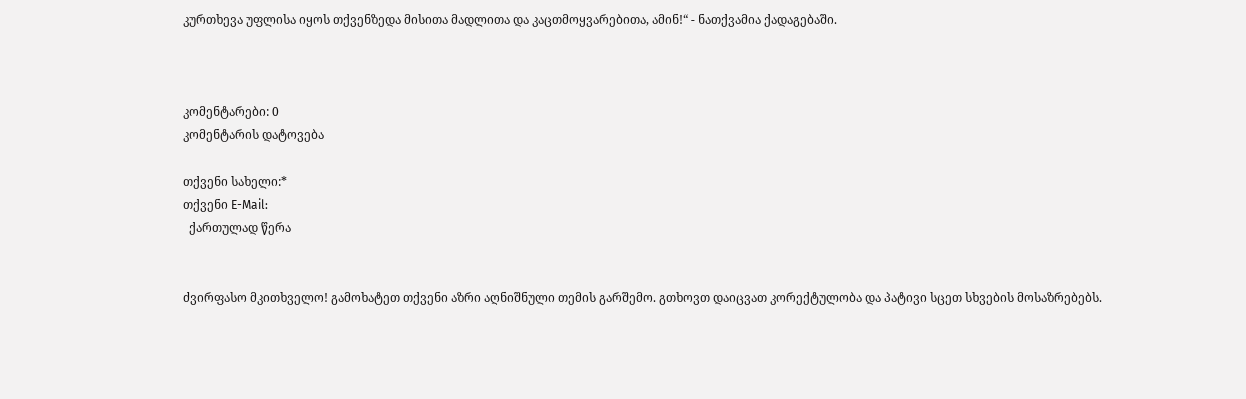კურთხევა უფლისა იყოს თქვენზედა მისითა მადლითა და კაცთმოყვარებითა, ამინ!“ - ნათქვამია ქადაგებაში.



კომენტარები: 0
კომენტარის დატოვება

თქვენი სახელი:*
თქვენი E-Mail:
  ქართულად წერა


ძვირფასო მკითხველო! გამოხატეთ თქვენი აზრი აღნიშნული თემის გარშემო. გთხოვთ დაიცვათ კორექტულობა და პატივი სცეთ სხვების მოსაზრებებს.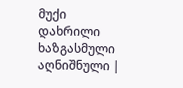მუქი დახრილი ხაზგასმული აღნიშნული |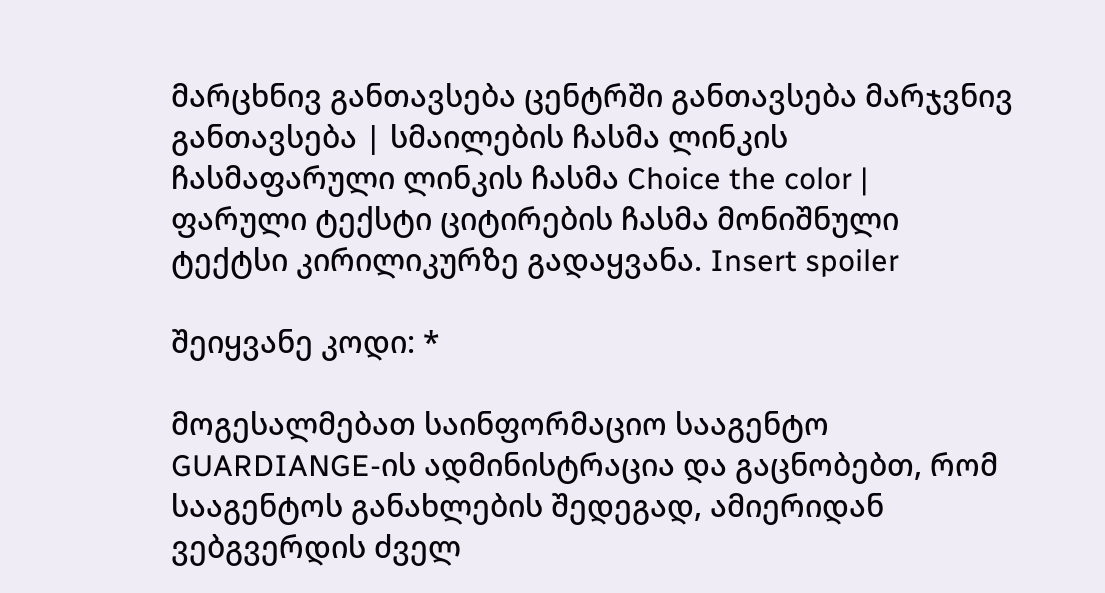მარცხნივ განთავსება ცენტრში განთავსება მარჯვნივ განთავსება | სმაილების ჩასმა ლინკის ჩასმაფარული ლინკის ჩასმა Choice the color | ფარული ტექსტი ციტირების ჩასმა მონიშნული ტექტსი კირილიკურზე გადაყვანა. Insert spoiler

შეიყვანე კოდი: *

მოგესალმებათ საინფორმაციო სააგენტო GUARDIANGE-ის ადმინისტრაცია და გაცნობებთ, რომ სააგენტოს განახლების შედეგად, ამიერიდან ვებგვერდის ძველ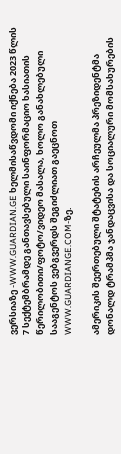ვერსიაზე -WWW.GUARDIAN.GE ხელმისაწვდომი იქნება 2023 წლის 7 სექტემბრამდე განთავსებული საინფორმაციო ხასიათის წერილობითი/ფოტო/ვიდეო მასალა, ხოლო განახლებული სააგენტოს ვებგვერდს შეგიძლიათ გაეცნოთ WWW.GUARDIANGE.COM-ზე.

ამერიკის შეერთებული შტატების არჩეულმა პრეზიდენტმა დონალდ ტრამპმა ჯანდაცვისა და სოციალური მომსახურების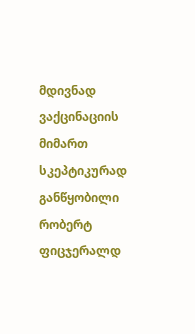მდივნად ვაქცინაციის მიმართ სკეპტიკურად განწყობილი რობერტ ფიცჯერალდ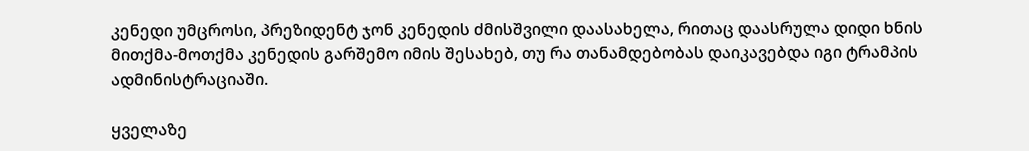კენედი უმცროსი, პრეზიდენტ ჯონ კენედის ძმისშვილი დაასახელა, რითაც დაასრულა დიდი ხნის მითქმა-მოთქმა კენედის გარშემო იმის შესახებ, თუ რა თანამდებობას დაიკავებდა იგი ტრამპის ადმინისტრაციაში.

ყველაზე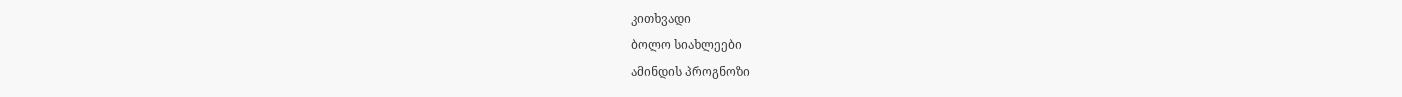კითხვადი
ბოლო სიახლეები
ამინდის პროგნოზი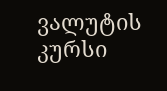ვალუტის კურსი